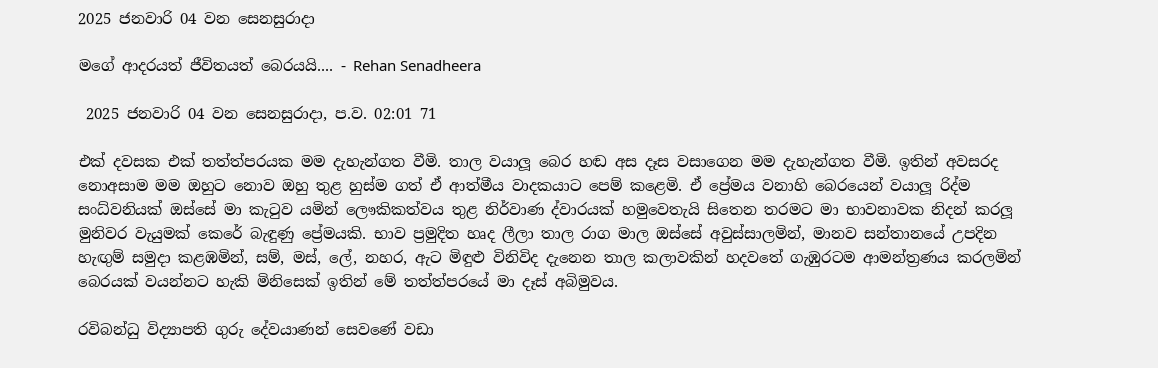2025 ජනවාරි 04 වන සෙනසුරාදා

මගේ ආදරයත් ජීවිතයත් බෙරයයි.... - Rehan Senadheera

 2025 ජනවාරි 04 වන සෙනසුරාදා, ප.ව. 02:01 71

එක් දවසක එක් තත්ත්පරයක මම දැහැන්ගත වීමි. තාල වයාලූ බෙර හඬ අස දෑස වසාගෙන මම දැහැන්ගත වීමි. ඉතින් අවසරද නොඅසාම මම ඔහුට නොව ඔහු තුළ හුස්ම ගත් ඒ ආත්මීය වාදකයාට පෙම් කළෙමි. ඒ ප්‍රේමය වනාහි බෙරයෙන් වයාලූ රිද්ම සංධ්වනියක් ඔස්සේ මා කැටුව යමින් ලෞකිකත්වය තුළ නිර්වාණ ද්වාරයක් හමුවෙතැයි සිතෙන තරමට මා භාවනාවක නිදන් කරලූ මුනිවර වැයුමක් කෙරේ බැඳුණු ප්‍රේමයකි. භාව ප්‍රමුදිත හෘද ලීලා තාල රාග මාල ඔස්සේ අවුස්සාලමින්, මානව සන්තානයේ උපදින හැඟුම් සමුදා කළඹමින්, සම්, මස්, ලේ, නහර, ඇට මිඳුළු විනිවිද දැනෙන තාල කලාවකින් හදවතේ ගැඹුරටම ආමන්ත්‍රණය කරලමින් බෙරයක් වයන්නට හැකි මිනිසෙක් ඉතින් මේ තත්ත්පරයේ මා දෑස් අබිමුවය.

රවිබන්ධු විද්‍යාපති ගුරු දේවයාණන් සෙවණේ වඩා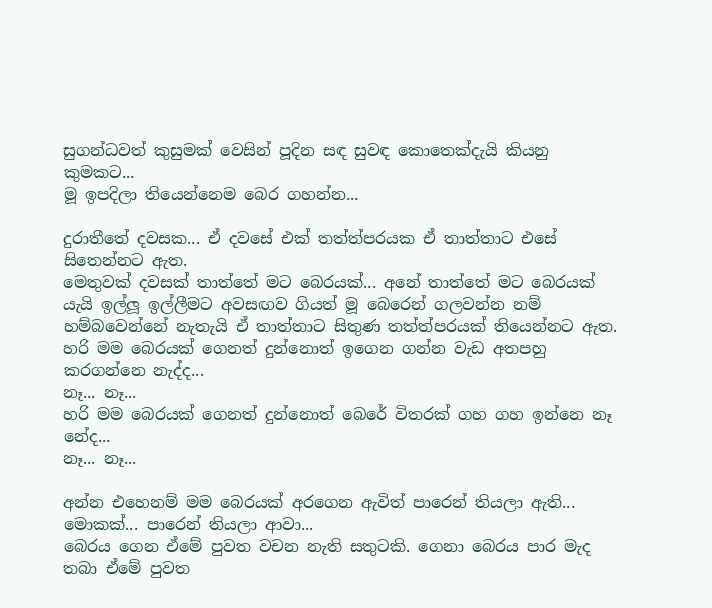සුගන්ධවත් කුසුමක් වෙසින් පූදින සඳ සුවඳ කොතෙක්දැයි කියනු කුමකට...
මූ ඉපදිලා තියෙන්නෙම බෙර ගහන්න...

දුරාතීතේ දවසක... ඒ දවසේ එක් තත්ත්පරයක ඒ තාත්තාට එසේ සිතෙන්නට ඇත.
මෙතුවක් දවසක් තාත්තේ මට බෙරයක්... අනේ තාත්තේ මට බෙරයක් යැයි ඉල්ලූ ඉල්ලීමට අවසඟව ගියත් මූ බෙරෙන් ගලවන්න නම් හම්බවෙන්නේ නැතැයි ඒ තාත්තාට සිතුණ තත්ත්පරයක් තියෙන්නට ඇත.
හරි මම බෙරයක් ගෙනත් දුන්නොත් ඉගෙන ගන්න වැඩ අතපහු කරගන්නෙ නැද්ද...
නෑ... නෑ...
හරි මම බෙරයක් ගෙනත් දුන්නොත් බෙරේ විතරක් ගහ ගහ ඉන්නෙ නෑ නේද...
නෑ... නෑ...

අන්න එහෙනම් මම බෙරයක් අරගෙන ඇවිත් පාරෙන් තියලා ඇති...
මොකක්... පාරෙන් තියලා ආවා...
බෙරය ගෙන ඒමේ පුවත වචන නැති සතුටකි. ගෙනා බෙරය පාර මැද තබා ඒමේ පුවත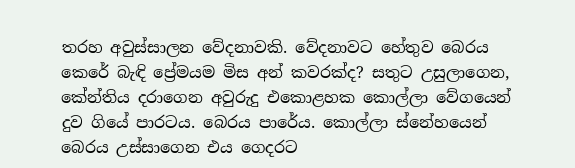තරහ අවුස්සාලන වේදනාවකි. වේදනාවට හේතුව බෙරය කෙරේ බැඳි ප්‍රේමයම මිස අන් කවරක්ද? සතුට උසුලාගෙන, කේන්තිය දරාගෙන අවුරුදු එකොළහක කොල්ලා වේගයෙන් දුව ගියේ පාරටය. බෙරය පාරේය. කොල්ලා ස්නේහයෙන් බෙරය උස්සාගෙන එය ගෙදරට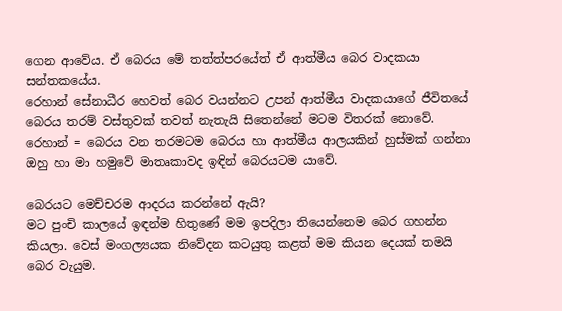ගෙන ආවේය. ඒ බෙරය මේ තත්ත්පරයේත් ඒ ආත්මීය බෙර වාදකයා සන්තකයේය.
රෙහාන් සේනාධීර හෙවත් බෙර වයන්නට උපන් ආත්මීය වාදකයාගේ ජීවිතයේ බෙරය තරම් වස්තුවක් තවත් නැතැයි සිතෙන්නේ මටම විතරක් නොවේ.
රෙහාන් = බෙරය වන තරමටම බෙරය හා ආත්මීය ආලයකින් හුස්මක් ගන්නා ඔහු හා මා හමුවේ මාතෘකාවද ඉඳින් බෙරයටම යාවේ.

බෙරයට මෙච්චරම ආදරය කරන්නේ ඇයි?
මට පුංචි කාලයේ ඉඳන්ම හිතුණේ මම ඉපදිලා තියෙන්නෙම බෙර ගහන්න කියලා. වෙස් මංගල්‍යයක නිවේදන කටයුතු කළත් මම කියන දෙයක් තමයි බෙර වැයුම.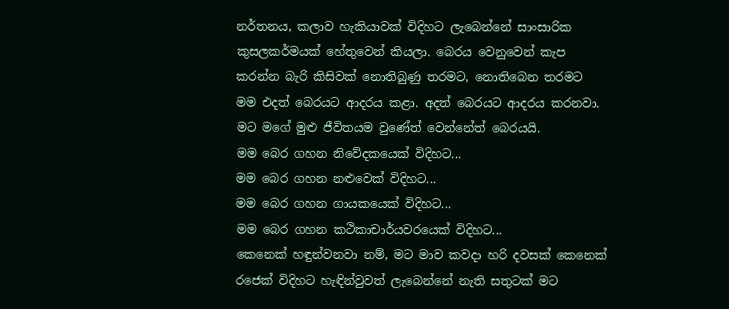නර්තනය, කලාව හැකියාවක් විදිහට ලැබෙන්නේ සාංසාරික කුසලකර්මයක් හේතුවෙන් කියලා. බෙරය වෙනුවෙන් කැප කරන්න බැරි කිසිවක් නොතිබුණු තරමට, නොතිබෙන තරමට මම එදත් බෙරයට ආදරය කළා. අදත් බෙරයට ආදරය කරනවා. මට මගේ මුළු ජීවිතයම වුණේත් වෙන්නේත් බෙරයයි.
මම බෙර ගහන නිවේදකයෙක් විදිහට...
මම බෙර ගහන නළුවෙක් විදිහට...
මම බෙර ගහන ගායකයෙක් විදිහට...
මම බෙර ගහන කථිකාචාර්යවරයෙක් විදිහට...
කෙනෙක් හඳුන්වනවා නම්, මට මාව කවදා හරි දවසක් කෙනෙක් රජෙක් විදිහට හැඳින්වුවත් ලැබෙන්නේ නැති සතුටක් මට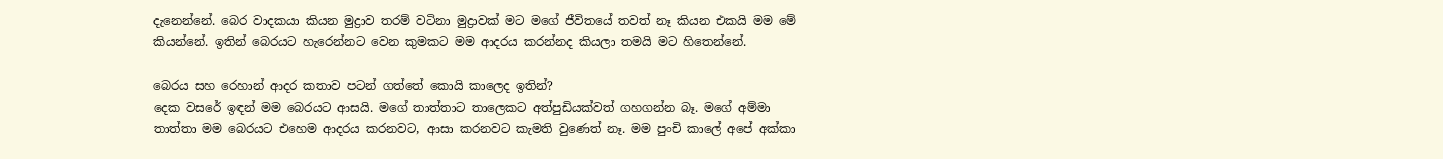දැනෙන්නේ. බෙර වාදකයා කියන මුද්‍රාව තරම් වටිනා මුද්‍රාවක් මට මගේ ජීවිතයේ තවත් නෑ කියන එකයි මම මේ කියන්නේ. ඉතින් බෙරයට හැරෙන්නට වෙන කුමකට මම ආදරය කරන්නද කියලා තමයි මට හිතෙන්නේ.

බෙරය සහ රෙහාන් ආදර කතාව පටන් ගත්තේ කොයි කාලෙද ඉතින්?
දෙක වසරේ ඉඳන් මම බෙරයට ආසයි. මගේ තාත්තාට තාලෙකට අත්පුඩියක්වත් ගහගන්න බෑ. මගේ අම්මා තාත්තා මම බෙරයට එහෙම ආදරය කරනවට, ආසා කරනවට කැමති වුණෙත් නෑ. මම පුංචි කාලේ අපේ අක්කා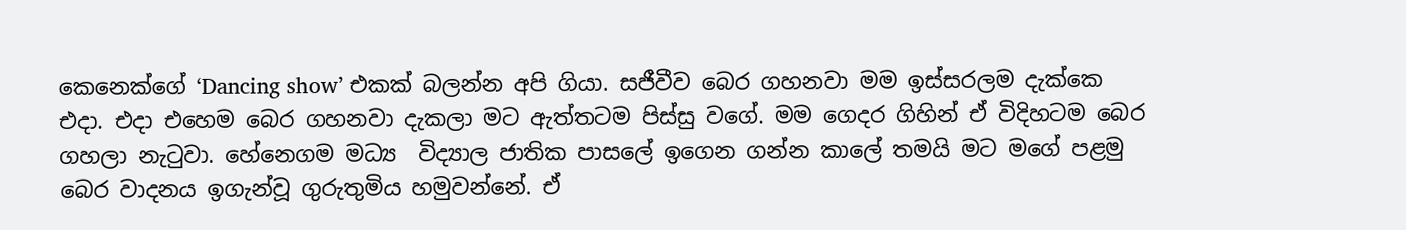කෙනෙක්ගේ ‘Dancing show’ එකක් බලන්න අපි ගියා. සජීවීව බෙර ගහනවා මම ඉස්සරලම දැක්කෙ එදා. එදා එහෙම බෙර ගහනවා දැකලා මට ඇත්තටම පිස්සු වගේ. මම ගෙදර ගිහින් ඒ විදිහටම බෙර ගහලා නැටුවා. හේනෙගම මධ්‍ය  විද්‍යාල ජාතික පාසලේ ඉගෙන ගන්න කාලේ තමයි මට මගේ පළමු බෙර වාදනය ඉගැන්වූ ගුරුතුමිය හමුවන්නේ. ඒ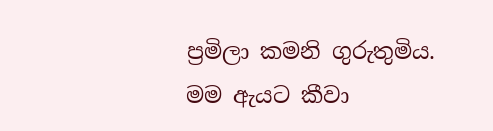ප්‍රමිලා කමනි ගුරුතුමිය. මම ඇයට කීවා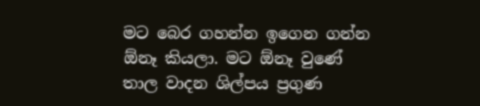මට බෙර ගහන්න ඉගෙන ගන්න ඕනෑ කියලා. මට ඕනෑ වුණේ තාල වාදන ශිල්පය ප්‍රගුණ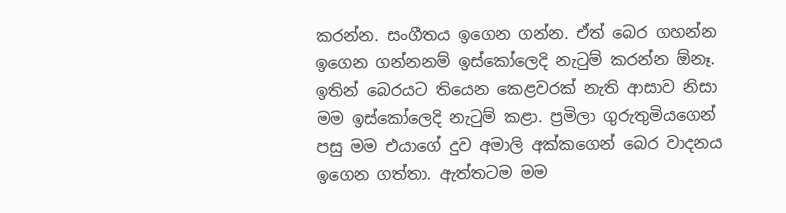කරන්න. සංගීතය ඉගෙන ගන්න. ඒත් බෙර ගහන්න ඉගෙන ගන්නනම් ඉස්කෝලෙදි නැටුම් කරන්න ඕනෑ. ඉතින් බෙරයට තියෙන කෙළවරක් නැති ආසාව නිසා මම ඉස්කෝලෙදි නැටුම් කළා. ප්‍රමිලා ගුරුතුමියගෙන් පසු මම එයාගේ දුව අමාලි අක්කගෙන් බෙර වාදනය ඉගෙන ගත්තා. ඇත්තටම මම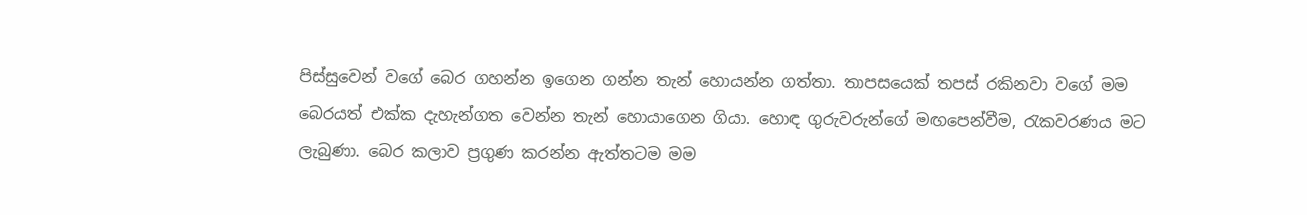පිස්සුවෙන් වගේ බෙර ගහන්න ඉගෙන ගන්න තැන් හොයන්න ගත්තා. තාපසයෙක් තපස් රකිනවා වගේ මම බෙරයත් එක්ක දැහැන්ගත වෙන්න තැන් හොයාගෙන ගියා. හොඳ ගුරුවරුන්ගේ මඟපෙන්වීම, රැකවරණය මට ලැබුණා. බෙර කලාව ප්‍රගුණ කරන්න ඇත්තටම මම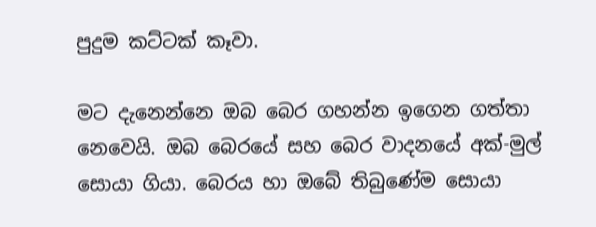පුදුම කට්ටක් කෑවා.

මට දැනෙන්නෙ ඔබ බෙර ගහන්න ඉගෙන ගත්තා නෙවෙයි. ඔබ බෙරයේ සහ බෙර වාදනයේ අක්-මුල් සොයා ගියා. බෙරය හා ඔබේ තිබුණේම සොයා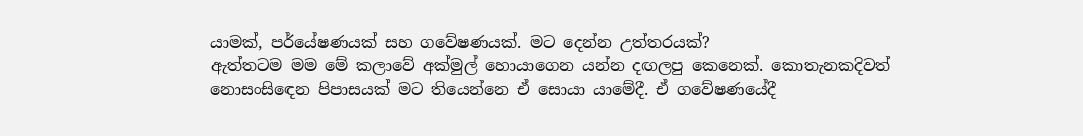යාමක්, පර්‌යේෂණයක් සහ ගවේෂණයක්. මට දෙන්න උත්තරයක්?
ඇත්තටම මම මේ කලාවේ අක්මුල් හොයාගෙන යන්න දඟලපු කෙනෙක්. කොතැනකදිවත් නොසංසිඳෙන පිපාසයක් මට තියෙන්නෙ ඒ සොයා යාමේදී. ඒ ගවේෂණයේදී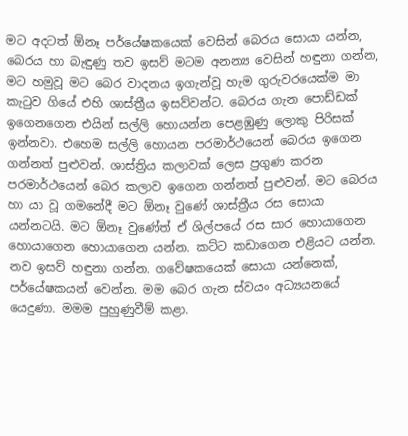මට අදටත් ඕනෑ පර්‌යේෂකයෙක් වෙසින් බෙරය සොයා යන්න, බෙරය හා බැඳුණු තව ඉසව් මටම අනන්‍ය වෙසින් හඳුනා ගන්න, මට හමුවූ මට බෙර වාදනය ඉගැන්වූ හැම ගුරුවරයෙක්ම මා කැටුව ගියේ එහි ශාස්ත්‍රීය ඉසව්වන්ට. බෙරය ගැන පොඩ්ඩක් ඉගෙනගෙන එයින් සල්ලි හොයන්න පෙළඹුණු ලොකු පිරිසක් ඉන්නවා. එහෙම සල්ලි හොයන පරමාර්ථයෙන් බෙරය ඉගෙන ගන්නත් පුළුවන්. ශාස්ත්‍රිය කලාවක් ලෙස ප්‍රගුණ කරන පරමාර්ථයෙන් බෙර කලාව ඉගෙන ගන්නත් පුළුවන්. මට බෙරය හා යා වූ ගමනේදී මට ඕනෑ වුණේ ශාස්ත්‍රීය රස සොයා යන්නටයි. මට ඕනෑ වුණේත් ඒ ශිල්පයේ රස සාර හොයාගෙන හොයාගෙන හොයාගෙන යන්න. කට්ට කඩාගෙන එළියට යන්න. නව ඉසව් හඳුනා ගන්න. ගවේෂකයෙක් සොයා යන්නෙක්, පර්‌යේෂකයන් වෙන්න. මම බෙර ගැන ස්වයං අධ්‍යයනයේ යෙදුණා. මමම පුහුණුවීම් කළා.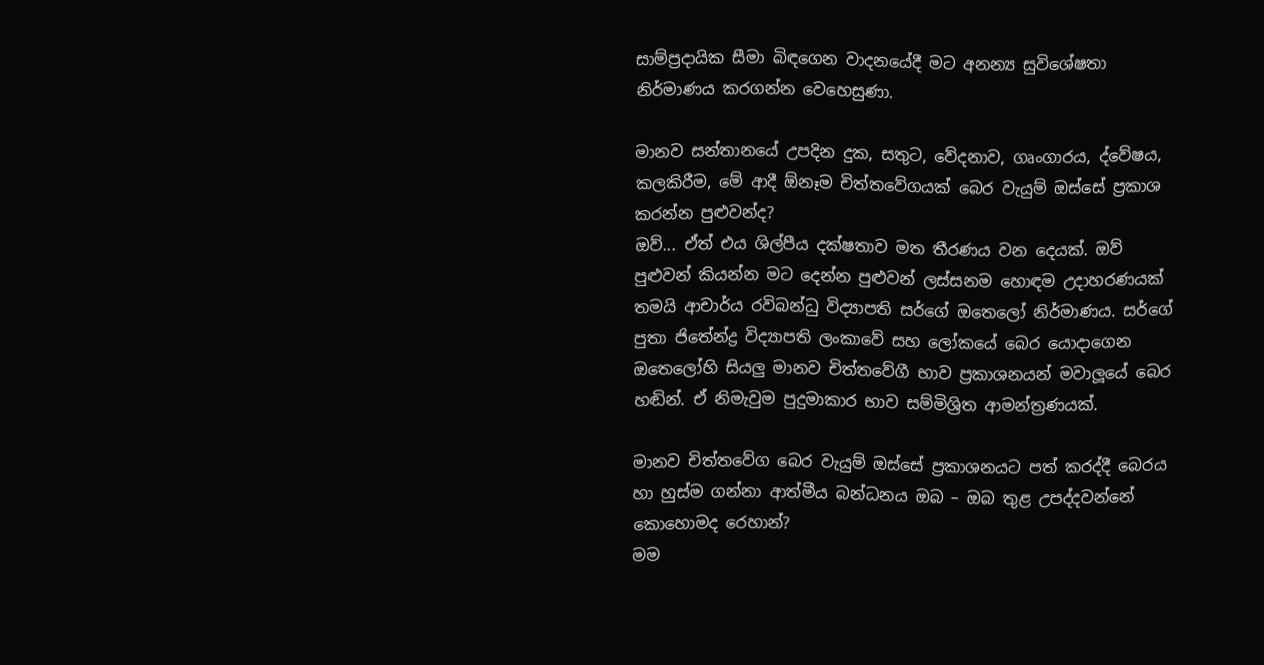සාම්ප්‍රදායික සීමා බිඳගෙන වාදනයේදී මට අනන්‍ය සුවිශේෂතා නිර්මාණය කරගන්න වෙහෙසුණා.

මානව සන්තානයේ උපදින දුක, සතුට, වේදනාව, ගෘංගාරය, ද්වේෂය, කලකිරීම, මේ ආදී ඕනෑම චිත්තවේගයක් බෙර වැයුම් ඔස්සේ ප්‍රකාශ කරන්න පුළුවන්ද?
ඔව්... ඒත් එය ශිල්පීය දක්ෂතාව මත තීරණය වන දෙයක්. ඔව් පුළුවන් කියන්න මට දෙන්න පුළුවන් ලස්සනම හොඳම උදාහරණයක් තමයි ආචාර්ය රවිබන්ධු විද්‍යාපති සර්ගේ ඔතෙලෝ නිර්මාණය. සර්ගේ පුතා ජිතේන්ද්‍ර විද්‍යාපති ලංකාවේ සහ ලෝකයේ බෙර යොදාගෙන ඔතෙලෝහි සියලු මානව චිත්තවේගී භාව ප්‍රකාශනයන් මවාලූයේ බෙර හඬින්. ඒ නිමැවුම පුදුමාකාර භාව සම්මිශ්‍රිත ආමන්ත්‍රණයක්.

මානව චිත්තවේග බෙර වැයුම් ඔස්සේ ප්‍රකාශනයට පත් කරද්දී බෙරය හා හුස්ම ගන්නා ආත්මීය බන්ධනය ඔබ – ඔබ තුළ උපද්දවන්නේ කොහොමද රෙහාන්?
මම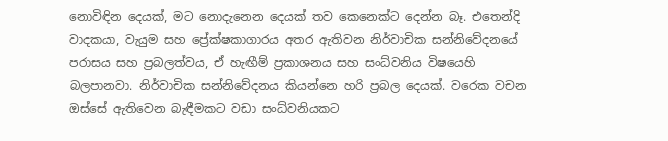නොවිඳින දෙයක්, මට නොදැනෙන දෙයක් තව කෙනෙක්ට දෙන්න බෑ. එතෙන්දි වාදකයා, වැයුම සහ ප්‍රේක්ෂකාගාරය අතර ඇතිවන නිර්වාචික සන්නිවේදනයේ පරාසය සහ ප්‍රබලත්වය, ඒ හැඟීම් ප්‍රකාශනය සහ සංධ්වනිය විෂයෙහි බලපානවා. නිර්වාචික සන්නිවේදනය කියන්නෙ හරි ප්‍රබල දෙයක්. වරෙක වචන ඔස්සේ ඇතිවෙන බැඳීමකට වඩා සංධ්වනියකට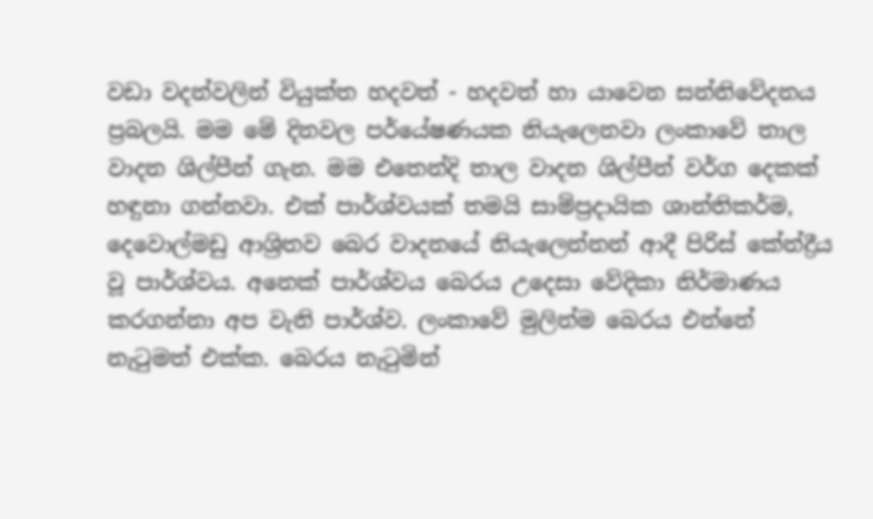වඩා වදන්වලින් වියුක්ත හදවත් - හදවත් හා යාවෙන සන්නිවේදනය ප්‍රබලයි. මම මේ දිනවල ප‌ර්‌යේෂණයක නියැලෙනවා ලංකාවේ තාල වාදන ශිල්පීන් ගැන. මම එතෙන්දි තාල වාදන ශිල්පීන් වර්ග දෙකක් හඳුනා ගන්නවා. එක් පාර්ශ්වයක් තමයි සාම්ප්‍රදායික ශාන්තිකර්ම, දෙවොල්මඩු ආශ්‍රිතව බෙර වාදනයේ නියැලෙන්නන් ආදී පිරිස් කේන්ද්‍රීය වූ පාර්ශ්වය. අනෙක් පාර්ශ්වය බෙරය උදෙසා වේදිකා නිර්මාණය කරගන්නා අප වැනි පාර්ශ්ව. ලංකාවේ මුලින්ම බෙරය එන්නේ නැටුමත් එක්ක. බෙරය නැටුමින්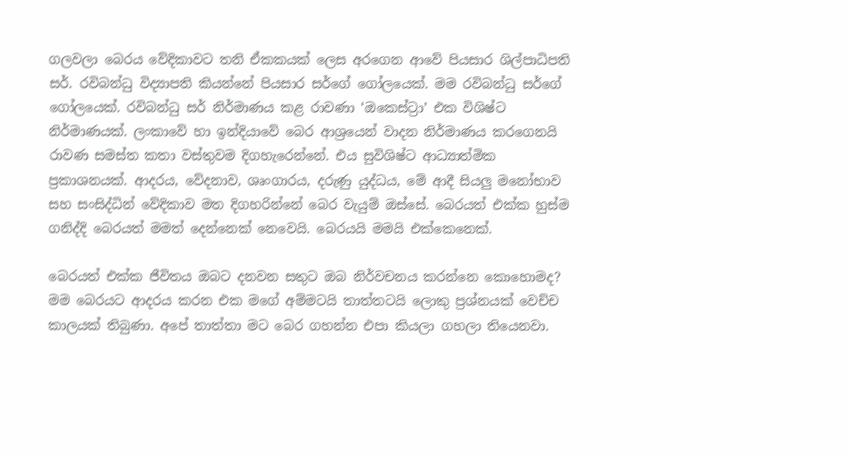ගලවලා බෙරය වේදිකාවට තනි ඒකකයක් ලෙස අරගෙන ආවේ පියසාර ශිල්පාධිපති සර්. රවිබන්ධු විද්‍යාපති කියන්නේ පියසාර සර්ගේ ගෝලයෙක්. මම රවිබන්ධු සර්ගේ ගෝලයෙක්. රවිබන්ධු සර් නිර්මාණය කළ රාවණා ‘ඔකෙස්ට්‍රා’ එක විශිෂ්ට නිර්මාණයක්. ලංකාවේ හා ඉන්දියාවේ බෙර ආශ්‍රයෙන් වාදන නිර්මාණය කරගෙනයි රාවණ සමස්ත කතා වස්තුවම දිගහැරෙන්නේ. එය සුවිශිෂ්ට ආධ්‍යාත්මික ප්‍රකාශනයක්. ආදරය, වේදනාව, ශෘංගාරය, දරුණු යුද්ධය, මේ ආදී සියලු මනෝභාව සහ සංසිද්ධින් වේදිකාව මත දිගහරින්නේ බෙර වැයුම් ඔස්සේ. බෙරයත් එක්ක හුස්ම ගනිද්දි බෙරයත් මමත් දෙන්නෙක් නෙවෙයි. බෙරයයි මමයි එක්කෙනෙක්.

බෙරයත් එක්ක ජීවිතය ඔබට දනවන සතුට ඔබ නිර්වචනය කරන්නෙ කොහොමද?
මම බෙරයට ආදරය කරන එක මගේ අම්මටයි තාත්තටයි ලොකු ප්‍රශ්නයක් වෙච්ච කාලයක් තිබුණා. අපේ තාත්තා මට බෙර ගහන්න එපා කියලා ගහලා තියෙනවා.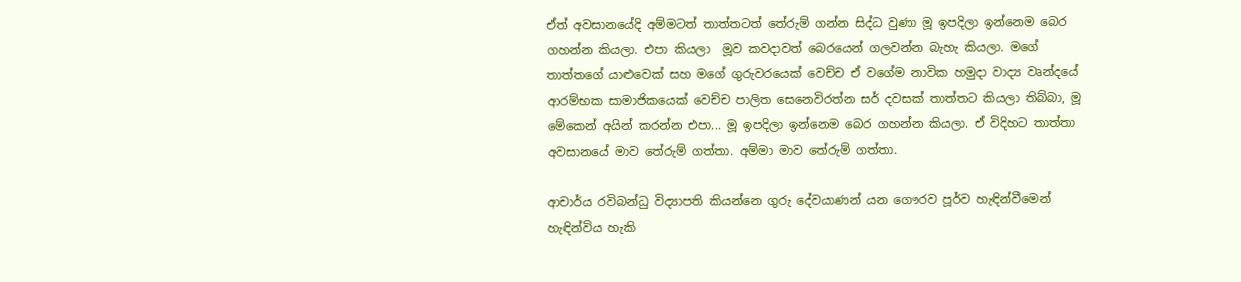ඒත් අවසානයේදි අම්මටත් තාත්තටත් තේරුම් ගන්න සිද්ධ වුණා මූ ඉපදිලා ඉන්නෙම බෙර ගහන්න කියලා. එපා කියලා  මූව කවදාවත් බෙරයෙන් ගලවන්න බැහැ කියලා. මගේ තාත්තගේ යාළුවෙක් සහ මගේ ගුරුවරයෙක් වෙච්ච ඒ වගේම නාවික හමුදා වාද්‍ය වෘන්දයේ ආරම්භක සාමාජිකයෙක් වෙච්ච පාලිත සෙනෙවිරත්න සර් දවසක් තාත්තට කියලා තිබ්බා, මූ මේකෙන් අයින් කරන්න එපා... මූ ඉපදිලා ඉන්නෙම බෙර ගහන්න කියලා. ඒ විදිහට තාත්තා අවසානයේ මාව තේරුම් ගත්තා. අම්මා මාව තේරුම් ගත්තා.

ආචාර්ය රවිබන්ධු විද්‍යාපති කියන්නෙ ගුරු දේවයාණන් යන ගෞරව පූර්ව හැඳින්වීමෙන් හැඳින්විය හැකි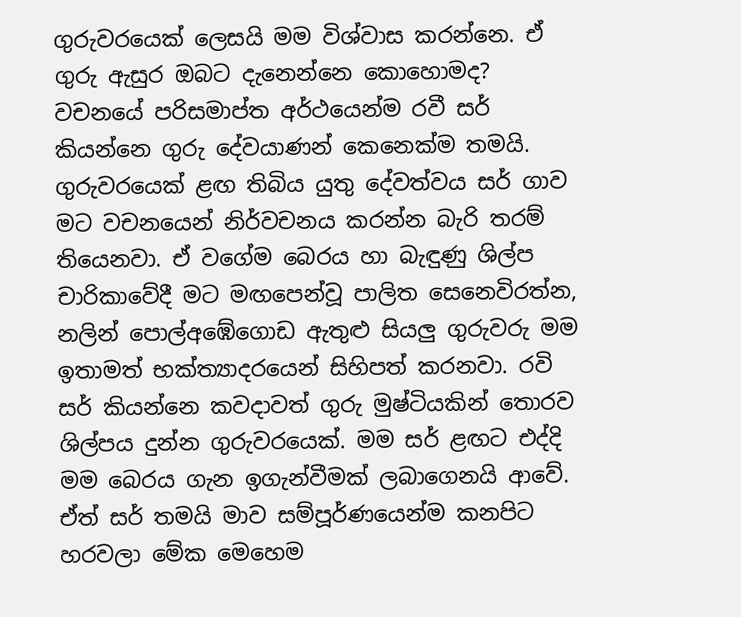ගුරුවරයෙක් ලෙසයි මම විශ්වාස කරන්නෙ. ඒ ගුරු ඇසුර ඔබට දැනෙන්නෙ කොහොමද?
වචනයේ පරිසමාප්ත අර්ථයෙන්ම රවී සර් කියන්නෙ ගුරු දේවයාණන් කෙනෙක්ම තමයි. ගුරුවරයෙක් ළඟ තිබිය යුතු දේවත්වය සර් ගාව මට වචනයෙන් නිර්වචනය කරන්න බැරි තරම් තියෙනවා. ඒ වගේම බෙරය හා බැඳුණු ශිල්ප චාරිකාවේදී මට මඟපෙන්වූ පාලිත සෙනෙවිරත්න, නලින් පොල්අඹේගොඩ ඇතුළු සියලු ගුරුවරු මම ඉතාමත් භක්ත්‍යාදරයෙන් සිහිපත් කරනවා. රවි සර් කියන්නෙ කවදාවත් ගුරු මුෂ්ටියකින් තොරව ශිල්පය දුන්න ගුරුවරයෙක්. මම සර් ළඟට එද්දි මම බෙරය ගැන ඉගැන්වීමක් ලබාගෙනයි ආවේ. ඒත් සර් තමයි මාව සම්පූර්ණයෙන්ම කනපිට හරවලා මේක මෙහෙම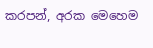කරපන්, අරක මෙහෙම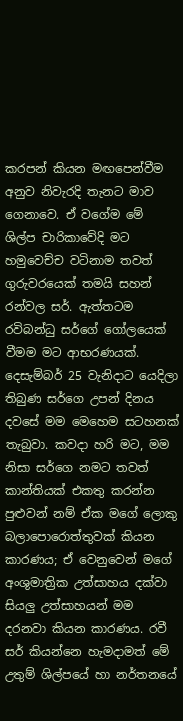කරපන් කියන මඟපෙන්වීම අනුව නිවැරදි තැනට මාව ගෙනාවෙ. ඒ වගේම මේ ශිල්ප චාරිකාවේදි මට හමුවෙච්ච වටිනාම තවත් ගුරුවරයෙක් තමයි සහන් රන්වල සර්. ඇත්තටම රවිබන්ධු සර්ගේ ගෝලයෙක් වීමම මට ආභරණයක්. දෙසැම්බර් 25 වැනිදාට යෙදිලා තිබුණ සර්ගෙ උපන් දිනය දවසේ මම මෙහෙම සටහනක් තැබුවා. කවදා හරි මට, මම නිසා සර්ගෙ නමට තවත් කාන්තියක් එකතු කරන්න පුළුවන් නම් ඒක මගේ ලොකු බලාපොරොත්තුවක් කියන කාරණය; ඒ වෙනුවෙන් මගේ අංශුමාත්‍රික උත්සාහය දක්වා සියලු උත්සාහයන් මම දරනවා කියන කාරණය. රවී සර් කියන්නෙ හැමදාමත් මේ උතුම් ශිල්පයේ හා නර්තනයේ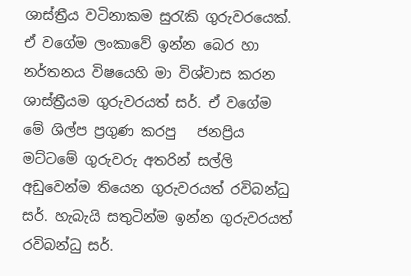ශාස්ත්‍රීය වටිනාකම සුරැකි ගුරුවරයෙක්. ඒ වගේම ලංකාවේ ඉන්න බෙර හා නර්තනය විෂයෙහි මා විශ්වාස කරන ශාස්ත්‍රීයම ගුරුවරයත් සර්. ඒ වගේම මේ ශිල්ප ප්‍රගුණ කරපු   ජනප්‍රිය මට්ටමේ ගුරුවරු අතරින් සල්ලි අඩුවෙන්ම තියෙන ගුරුවරයත් රවිබන්ධු සර්. හැබැයි සතුටින්ම ඉන්න ගුරුවරයත් රවිබන්ධු සර්.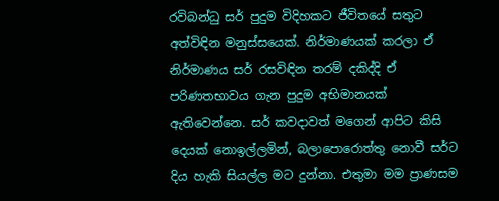රවිබන්ධු සර් පුදුම විදිහකට ජීවිතයේ සතුට අත්විඳින මනුස්සයෙක්. නිර්මාණයක් කරලා ඒ නිර්මාණය සර් රසවිඳින තරම් දකිද්දි ඒ පරිණතභාවය ගැන පුදුම අභිමානයක් ඇතිවෙන්නෙ. සර් කවදාවත් මගෙන් ආපිට කිසි දෙයක් නොඉල්ලමින්, බලාපොරොත්තු නොවී සර්ට දිය හැකි සියල්ල මට දුන්නා. එතුමා මම ප්‍රාණසම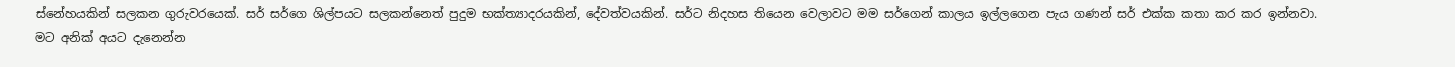ස්නේහයකින් සලකන ගුරුවරයෙක්. සර් සර්ගෙ ශිල්පයට සලකන්නෙත් පුදුම භක්ත්‍යාදරයකින්, දේවත්වයකින්. සර්ට නිදහස තියෙන වෙලාවට මම සර්ගෙන් කාලය ඉල්ලගෙන පැය ගණන් සර් එක්ක කතා කර කර ඉන්නවා. මට අනික් අයට දැනෙන්න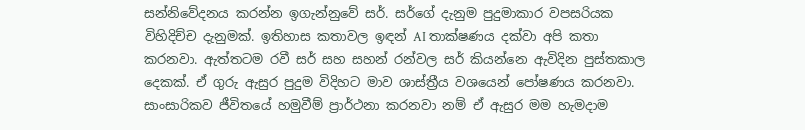සන්නිවේදනය කරන්න ඉගැන්නුවේ සර්. සර්ගේ දැනුම පුදුමාකාර වපසරියක විහිදිච්ච දැනුමක්. ඉතිහාස කතාවල ඉඳන් AI තාක්ෂණය දක්වා අපි කතා කරනවා. ඇත්තටම රවී සර් සහ සහන් රන්වල සර් කියන්නෙ ඇවිදින පුස්තකාල දෙකක්. ඒ ගුරු ඇසුර පුදුම විදිහට මාව ශාස්ත්‍රීය වශයෙන් පෝෂණය කරනවා. සාංසාරිකව ජීවිතයේ හමුවීම් ප්‍රාර්ථනා කරනවා නම් ඒ ඇසුර මම හැමදාම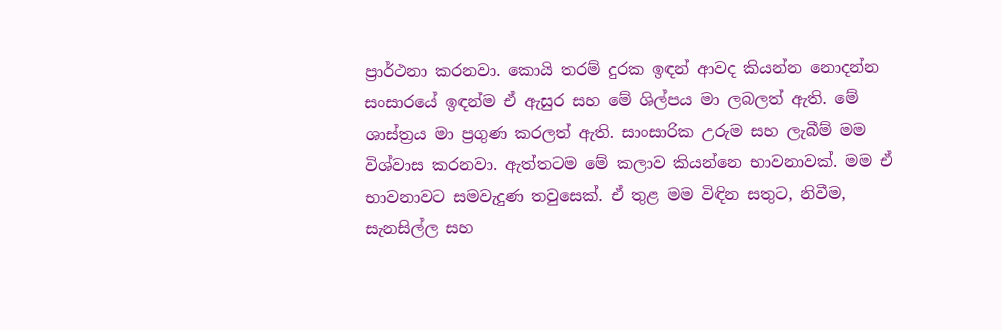ප්‍රාර්ථනා කරනවා. කොයි තරම් දුරක ඉඳන් ආවද කියන්න නොදන්න සංසාරයේ ඉඳන්ම ඒ ඇසුර සහ මේ ශිල්පය මා ලබලත් ඇති. මේ ශාස්ත්‍රය මා ප්‍රගුණ කරලත් ඇති. සාංසාරික උරුම සහ ලැබීම් මම විශ්වාස කරනවා. ඇත්තටම මේ කලාව කියන්නෙ භාවනාවක්. මම ඒ භාවනාවට සමවැදුණ තවුසෙක්. ඒ තුළ මම විඳින සතුට, නිවීම, සැනසිල්ල සහ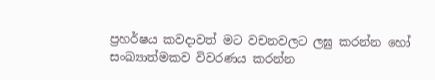ප්‍රහර්ෂය කවදාවත් මට වචනවලට ලඝු කරන්න හෝ සංඛ්‍යාත්මකව විවරණය කරන්න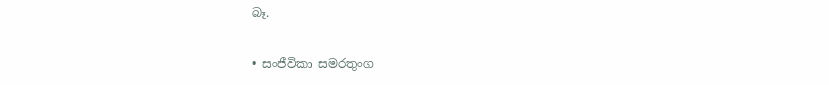බෑ.

• සංජීවිකා සමරතුංග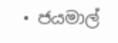• ජයමාල්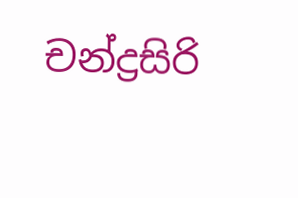චන්ද්‍රසිරි